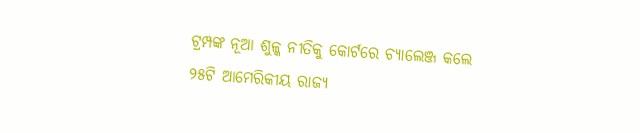ଟ୍ରମ୍ପଙ୍କ ନୂଆ ଶୁଳ୍କ ନୀତିକୁ କୋର୍ଟରେ ଚ୍ୟାଲେଞ୍ଜ କଲେ ୨୫ଟି ଆମେରିକୀୟ ରାଜ୍ୟ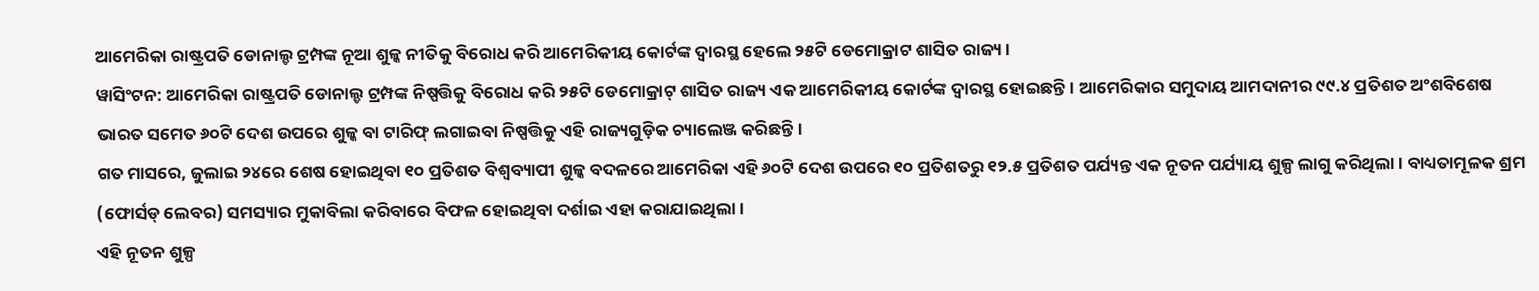ଆମେରିକା ରାଷ୍ଟ୍ରପତି ଡୋନାଲ୍ଡ ଟ୍ରମ୍ପଙ୍କ ନୂଆ ଶୁଳ୍କ ନୀତିକୁ ବିରୋଧ କରି ଆମେରିକୀୟ କୋର୍ଟଙ୍କ ଦ୍ୱାରସ୍ଥ ହେଲେ ୨୫ଟି ଡେମୋକ୍ରାଟ ଶାସିତ ରାଜ୍ୟ ।
ୱାସିଂଟନ: ଆମେରିକା ରାଷ୍ଟ୍ରପତି ଡୋନାଲ୍ଡ ଟ୍ରମ୍ପଙ୍କ ନିଷ୍ପତ୍ତିକୁ ବିରୋଧ କରି ୨୫ଟି ଡେମୋକ୍ରାଟ୍ ଶାସିତ ରାଜ୍ୟ ଏକ ଆମେରିକୀୟ କୋର୍ଟଙ୍କ ଦ୍ୱାରସ୍ଥ ହୋଇଛନ୍ତି। ଆମେରିକାର ସମୁଦାୟ ଆମଦାନୀର ୯୯.୪ ପ୍ରତିଶତ ଅଂଶବିଶେଷ ଭାରତ ସମେତ ୬୦ଟି ଦେଶ ଉପରେ ଶୁଳ୍କ ବା ଟାରିଫ୍ ଲଗାଇବା ନିଷ୍ପତ୍ତିକୁ ଏହି ରାଜ୍ୟଗୁଡ଼ିକ ଚ୍ୟାଲେଞ୍ଜ କରିଛନ୍ତି।
ଗତ ମାସରେ, ଜୁଲାଇ ୨୪ରେ ଶେଷ ହୋଇଥିବା ୧୦ ପ୍ରତିଶତ ବିଶ୍ୱବ୍ୟାପୀ ଶୁଳ୍କ ବଦଳରେ ଆମେରିକା ଏହି ୬୦ଟି ଦେଶ ଉପରେ ୧୦ ପ୍ରତିଶତରୁ ୧୨.୫ ପ୍ରତିଶତ ପର୍ଯ୍ୟନ୍ତ ଏକ ନୂତନ ପର୍ଯ୍ୟାୟ ଶୁଳ୍ପ ଲାଗୁ କରିଥିଲା। ବାଧ୍ୟତାମୂଳକ ଶ୍ରମ (ଫୋର୍ସଡ୍ ଲେବର) ସମସ୍ୟାର ମୁକାବିଲା କରିବାରେ ବିଫଳ ହୋଇଥିବା ଦର୍ଶାଇ ଏହା କରାଯାଇଥିଲା।
ଏହି ନୂତନ ଶୁଳ୍ପ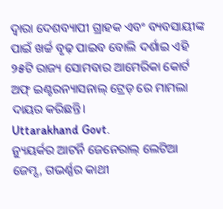ଦ୍ୱାରା ଦେଶବ୍ୟାପୀ ଗ୍ରାହକ ଏବଂ ବ୍ୟବସାୟୀଙ୍କ ପାଇଁ ଖର୍ଚ୍ଚ ବୃଢ଼ ପାଇବ ବୋଲି ଦର୍ଶାଇ ଏହି ୨୫ଟି ରାଜ୍ୟ ସୋମବାର ଆମେରିକା କୋର୍ଟ ଅଫ୍ ଇଣ୍ଟରନ୍ୟାସନାଲ୍ ଟ୍ରେଡ୍ ରେ ମାମଲା ଦାୟର କରିଛନ୍ତି।
Uttarakhand Govt.
ନ୍ୟୁୟର୍କର ଆଟର୍ନି ଜେନେରାଲ୍ ଲେଟିଆ ଜେମ୍ସ, ଗଭର୍ଣ୍ଣର କାଥୀ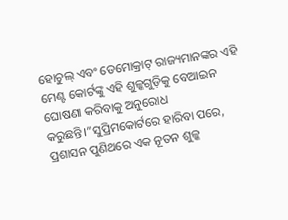ହୋଚୁଲ୍ ଏବଂ ଡେମୋକ୍ରାଟ୍ ରାଜ୍ୟମାନଙ୍କର ଏହି ମେଣ୍ଟ କୋର୍ଟଙ୍କୁ ଏହି ଶୁଳ୍କଗୁଡ଼ିକୁ ବେଆଇନ ଘୋଷଣା କରିବାକୁ ଅନୁରୋଧ କରୁଛନ୍ତି।”ସୁପ୍ରିମକୋର୍ଟରେ ହାରିବା ପରେ, ପ୍ରଶାସନ ପୁଣିଥରେ ଏକ ନୂତନ ଶୁଳ୍କ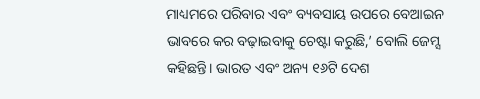ମାଧ୍ୟମରେ ପରିବାର ଏବଂ ବ୍ୟବସାୟ ଉପରେ ବେଆଇନ ଭାବରେ କର ବଢ଼ାଇବାକୁ ଚେଷ୍ଟା କରୁଛି,’ ବୋଲି ଜେମ୍ସ କହିଛନ୍ତି। ଭାରତ ଏବଂ ଅନ୍ୟ ୧୬ଟି ଦେଶ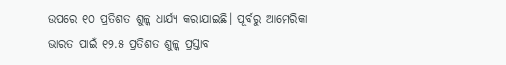ଉପରେ ୧୦ ପ୍ରତିଶତ ଶୁଳ୍କ ଧାର୍ଯ୍ୟ କରାଯାଇଛି। ପୂର୍ବରୁ ଆମେରିକା ଭାରତ ପାଇଁ ୧୨.୫ ପ୍ରତିଶତ ଶୁଳ୍କ ପ୍ରସ୍ତାବ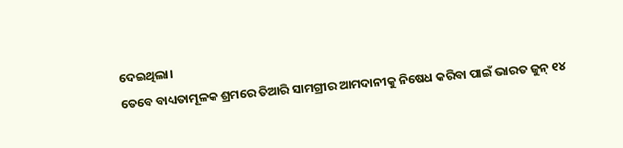ଦେଇଥିଲା।
ତେବେ ବାଧ୍ୟତାମୂଳକ ଶ୍ରମରେ ତିଆରି ସାମଗ୍ରୀର ଆମଦାନୀକୁ ନିଷେଧ କରିବା ପାଇଁ ଭାରତ ଜୁନ୍ ୧୪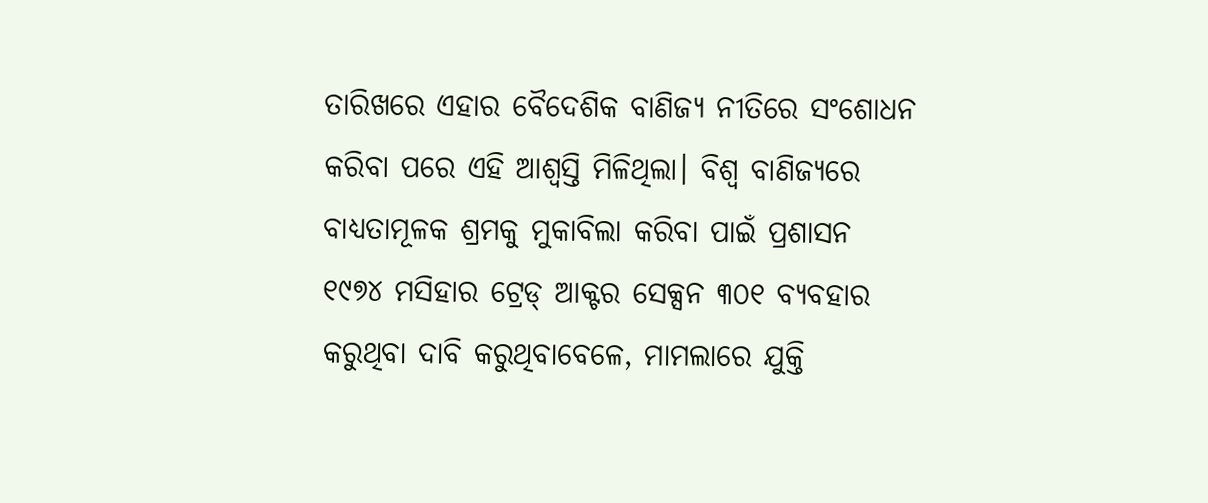ତାରିଖରେ ଏହାର ବୈଦେଶିକ ବାଣିଜ୍ୟ ନୀତିରେ ସଂଶୋଧନ କରିବା ପରେ ଏହି ଆଶ୍ୱସ୍ତି ମିଳିଥିଲା। ବିଶ୍ୱ ବାଣିଜ୍ୟରେ ବାଧ୍ୟତାମୂଳକ ଶ୍ରମକୁ ମୁକାବିଲା କରିବା ପାଇଁ ପ୍ରଶାସନ ୧୯୭୪ ମସିହାର ଟ୍ରେଡ୍ ଆକ୍ଟର ସେକ୍ସନ ୩୦୧ ବ୍ୟବହାର କରୁଥିବା ଦାବି କରୁଥିବାବେଳେ, ମାମଲାରେ ଯୁକ୍ତି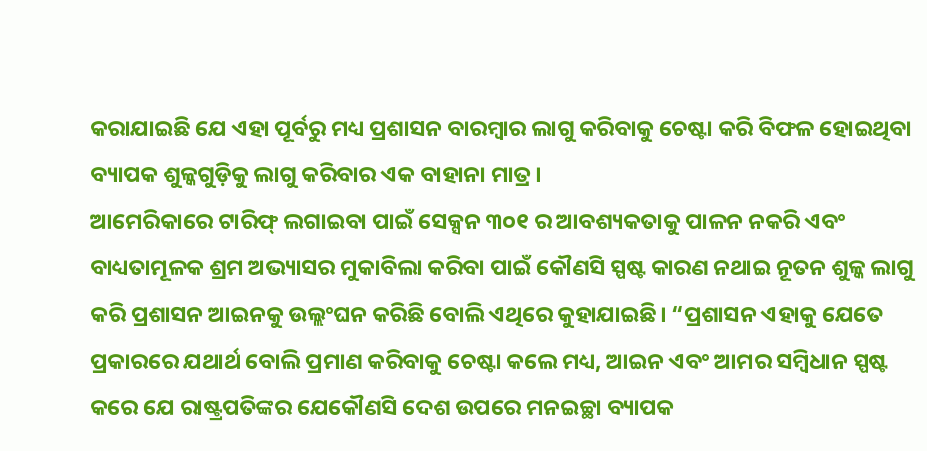କରାଯାଇଛି ଯେ ଏହା ପୂର୍ବରୁ ମଧ୍ୟ ପ୍ରଶାସନ ବାରମ୍ବାର ଲାଗୁ କରିବାକୁ ଚେଷ୍ଟା କରି ବିଫଳ ହୋଇଥିବା ବ୍ୟାପକ ଶୁଳ୍କଗୁଡ଼ିକୁ ଲାଗୁ କରିବାର ଏକ ବାହାନା ମାତ୍ର।
ଆମେରିକାରେ ଟାରିଫ୍ ଲଗାଇବା ପାଇଁ ସେକ୍ସନ ୩୦୧ ର ଆବଶ୍ୟକତାକୁ ପାଳନ ନକରି ଏବଂ ବାଧ୍ୟତାମୂଳକ ଶ୍ରମ ଅଭ୍ୟାସର ମୁକାବିଲା କରିବା ପାଇଁ କୌଣସି ସ୍ପଷ୍ଟ କାରଣ ନଥାଇ ନୂତନ ଶୁଳ୍କ ଲାଗୁ କରି ପ୍ରଶାସନ ଆଇନକୁ ଉଲ୍ଲଂଘନ କରିଛି ବୋଲି ଏଥିରେ କୁହାଯାଇଛି। “ପ୍ରଶାସନ ଏହାକୁ ଯେତେ ପ୍ରକାରରେ ଯଥାର୍ଥ ବୋଲି ପ୍ରମାଣ କରିବାକୁ ଚେଷ୍ଟା କଲେ ମଧ୍ୟ, ଆଇନ ଏବଂ ଆମର ସମ୍ବିଧାନ ସ୍ପଷ୍ଟ କରେ ଯେ ରାଷ୍ଟ୍ରପତିଙ୍କର ଯେକୌଣସି ଦେଶ ଉପରେ ମନଇଚ୍ଛା ବ୍ୟାପକ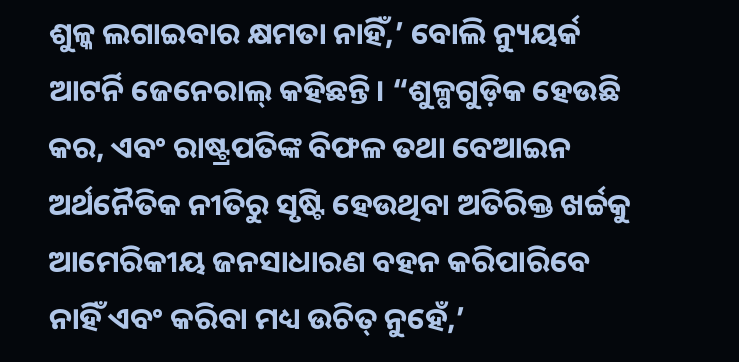ଶୁଳ୍କ ଲଗାଇବାର କ୍ଷମତା ନାହିଁ,’ ବୋଲି ନ୍ୟୁୟର୍କ ଆଟର୍ନି ଜେନେରାଲ୍ କହିଛନ୍ତି। “ଶୁଳ୍ପଗୁଡ଼ିକ ହେଉଛି କର, ଏବଂ ରାଷ୍ଟ୍ରପତିଙ୍କ ବିଫଳ ତଥା ବେଆଇନ ଅର୍ଥନୈତିକ ନୀତିରୁ ସୃଷ୍ଟି ହେଉଥିବା ଅତିରିକ୍ତ ଖର୍ଚ୍ଚକୁ ଆମେରିକୀୟ ଜନସାଧାରଣ ବହନ କରିପାରିବେ ନାହିଁ ଏବଂ କରିବା ମଧ୍ୟ ଉଚିତ୍ ନୁହେଁ,’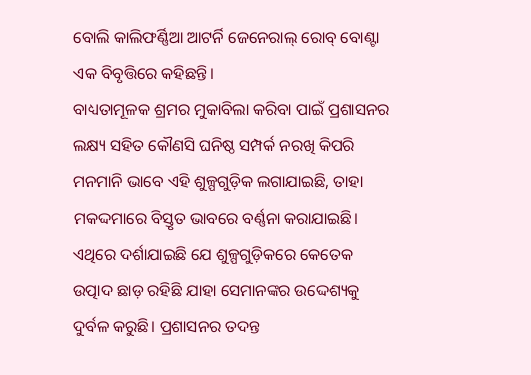ବୋଲି କାଲିଫର୍ଣ୍ଣିଆ ଆଟର୍ନି ଜେନେରାଲ୍ ରୋବ୍ ବୋଣ୍ଟା ଏକ ବିବୃତ୍ତିରେ କହିଛନ୍ତି।
ବାଧ୍ୟତାମୂଳକ ଶ୍ରମର ମୁକାବିଲା କରିବା ପାଇଁ ପ୍ରଶାସନର ଲକ୍ଷ୍ୟ ସହିତ କୌଣସି ଘନିଷ୍ଠ ସମ୍ପର୍କ ନରଖି କିପରି ମନମାନି ଭାବେ ଏହି ଶୁଳ୍ପଗୁଡ଼ିକ ଲଗାଯାଇଛି, ତାହା ମକଦ୍ଦମାରେ ବିସ୍ତୃତ ଭାବରେ ବର୍ଣ୍ଣନା କରାଯାଇଛି। ଏଥିରେ ଦର୍ଶାଯାଇଛି ଯେ ଶୁଳ୍ପଗୁଡ଼ିକରେ କେତେକ ଉତ୍ପାଦ ଛାଡ଼ ରହିଛି ଯାହା ସେମାନଙ୍କର ଉଦ୍ଦେଶ୍ୟକୁ ଦୁର୍ବଳ କରୁଛି। ପ୍ରଶାସନର ତଦନ୍ତ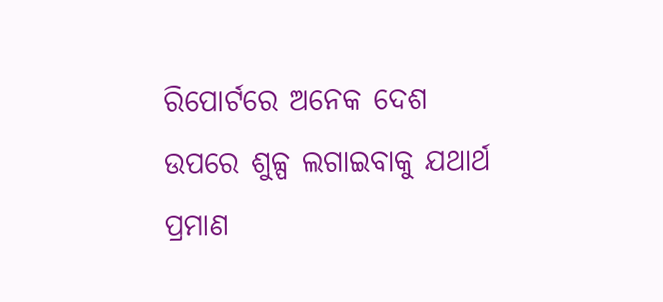ରିପୋର୍ଟରେ ଅନେକ ଦେଶ ଉପରେ ଶୁଳ୍ପ ଲଗାଇବାକୁ ଯଥାର୍ଥ ପ୍ରମାଣ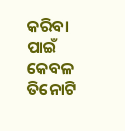କରିବା ପାଇଁ କେବଳ ତିନୋଟି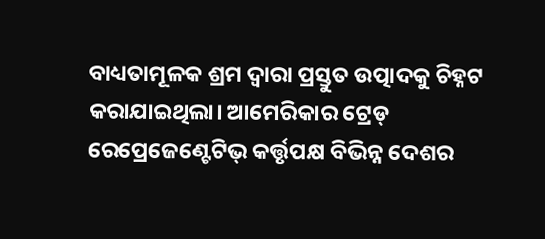ବାଧ୍ୟତାମୂଳକ ଶ୍ରମ ଦ୍ୱାରା ପ୍ରସ୍ତୁତ ଉତ୍ପାଦକୁ ଚିହ୍ନଟ କରାଯାଇଥିଲା। ଆମେରିକାର ଟ୍ରେଡ୍ ରେପ୍ରେଜେଣ୍ଟେଟିଭ୍ କର୍ତ୍ତୃପକ୍ଷ ବିଭିନ୍ନ ଦେଶର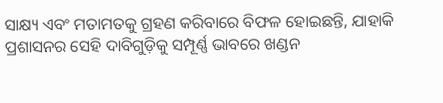ସାକ୍ଷ୍ୟ ଏବଂ ମତାମତକୁ ଗ୍ରହଣ କରିବାରେ ବିଫଳ ହୋଇଛନ୍ତି, ଯାହାକି ପ୍ରଶାସନର ସେହି ଦାବିଗୁଡ଼ିକୁ ସମ୍ପୂର୍ଣ୍ଣ ଭାବରେ ଖଣ୍ଡନ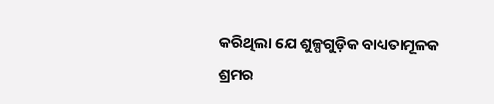କରିଥିଲା ଯେ ଶୁଳ୍ପଗୁଡ଼ିକ ବାଧ୍ୟତାମୂଳକ ଶ୍ରମର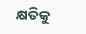କ୍ଷତିକୁ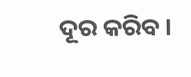ଦୂର କରିବ।